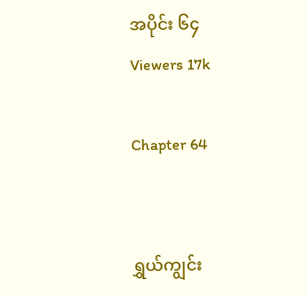အပိုင်း ၆၄
Viewers 17k

Chapter 64


ရွှယ်ကျွင်း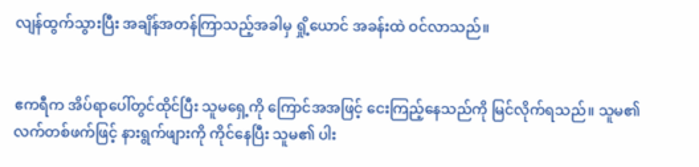လျန်ထွက်သွားပြီး အချိန်အတန်ကြာသည့်အခါမှ ရှို့ယောင် အခန်းထဲ ဝင်လာသည်။


ဧကရီက အိပ်ရာပေါ်တွင်ထိုင်ပြီး သူမရှေ့ကို ကြောင်အအဖြင့် ငေးကြည့်နေသည်ကို မြင်လိုက်ရသည်။ သူမ၏ လက်တစ်ဖက်ဖြင့် နားရွက်ဖျားကို ကိုင်နေပြီး သူမ၏ ပါး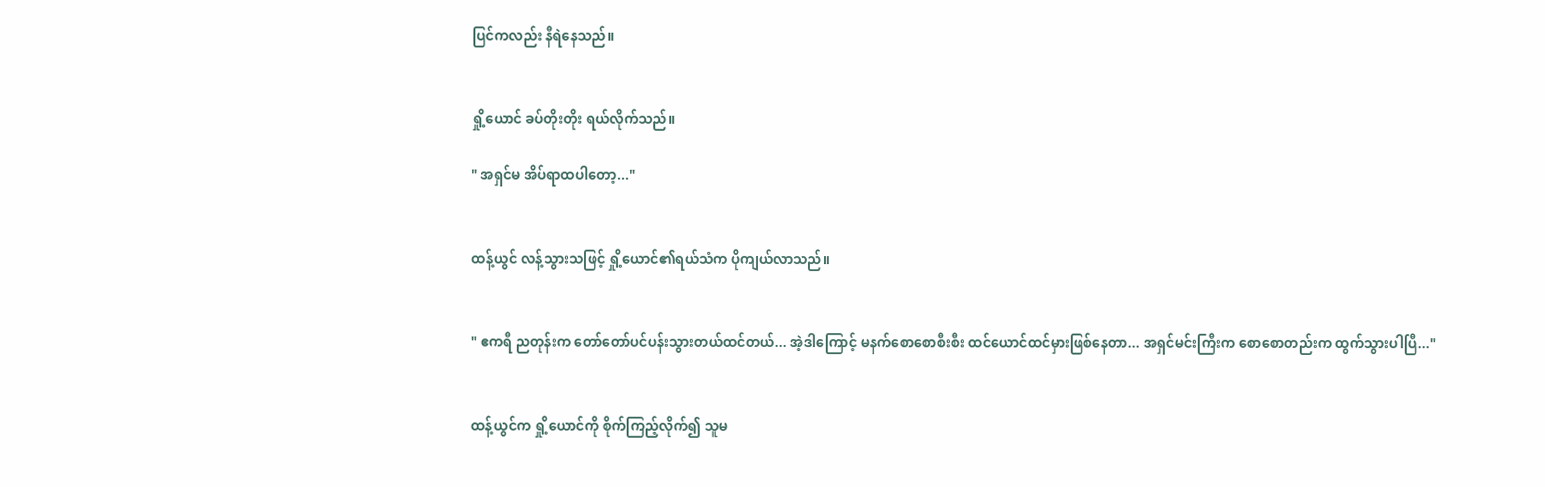ပြင်ကလည်း နီရဲနေသည်။


ရှို့ယောင် ခပ်တိုးတိုး ရယ်လိုက်သည်။

" အရှင်မ အိပ်ရာထပါတော့..."


ထန့်ယွင် လန့်သွားသဖြင့် ရှို့ယောင်၏ရယ်သံက ပိုကျယ်လာသည်။


" ဧကရီ ညတုန်းက တော်တော်ပင်ပန်းသွားတယ်ထင်တယ်... အဲ့ဒါကြောင့် မနက်စောစောစီးစီး ထင်ယောင်ထင်မှားဖြစ်နေတာ... အရှင်မင်းကြီးက စောစောတည်းက ထွက်သွားပါပြီ..."


ထန့်ယွင်က ရှို့ယောင်ကို စိုက်ကြည့်လိုက်၍ သူမ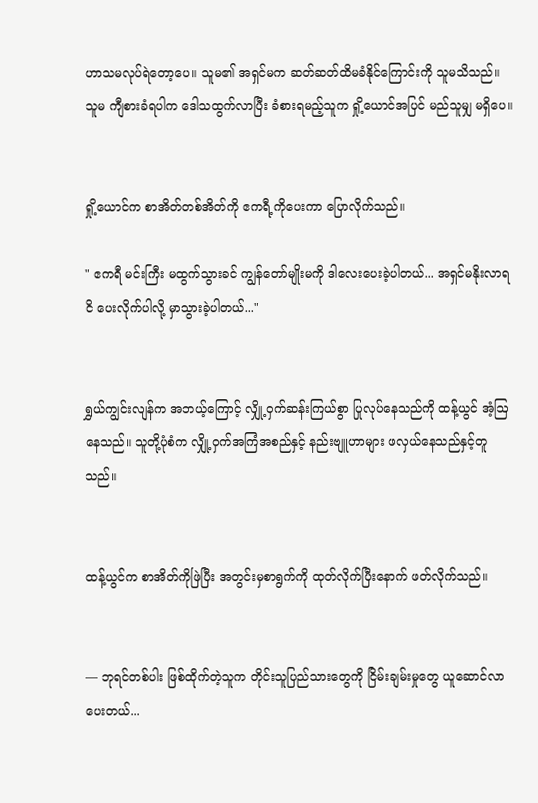ဟာသမလုပ်ရဲတော့ပေ။ သူမ၏ အရှင်မက ဆတ်ဆတ်ထိမခံနိုင်ကြောင်းကို သူမသိသည်။ သူမ ကျီစားခံရပါက ဒေါသထွက်လာပြီး ခံစားရမည့်သူက ရှို့ယောင်အပြင် မည်သူမျှ မရှိပေ။


ရှို့ယောင်က စာအိတ်တစ်အိတ်ကို ဧကရီ့ကိုပေးကာ ပြောလိုက်သည်။

" ဧကရီ မင်းကြီး မထွက်သွားခင် ကျွန်တော်မျိုးမကို ဒါလေးပေးခဲ့ပါတယ်... အရှင်မနိုးလာရငိ ပေးလိုက်ပါလို့ မှာသွားခဲ့ပါတယ်..."


ရွှယ်ကျွင်းလျန်က အဘယ့်ကြောင့် လျှို့ဝှက်ဆန်းကြယ်စွာ ပြုလုပ်နေသည်ကို ထန့်ယွင် အံ့ဩနေသည်။ သူတို့ပုံစံက လျှို့ဝှက်အကြံအစည်နှင့် နည်းဗျူဟာများ ဖလှယ်နေသည်နှင့်တူသည်။


ထန့်ယွင်က စာအိတ်ကိုဖြဲပြီး အတွင်းမှစာရွက်ကို ထုတ်လိုက်ပြီးနောက် ဖတ်လိုက်သည်။


— ဘုရင်တစ်ပါး ဖြစ်ထိုက်တဲ့သူက တိုင်းသူပြည်သားတွေကို ငြိမ်းချမ်းမှုတွေ ယူဆောင်လာပေးတယ်...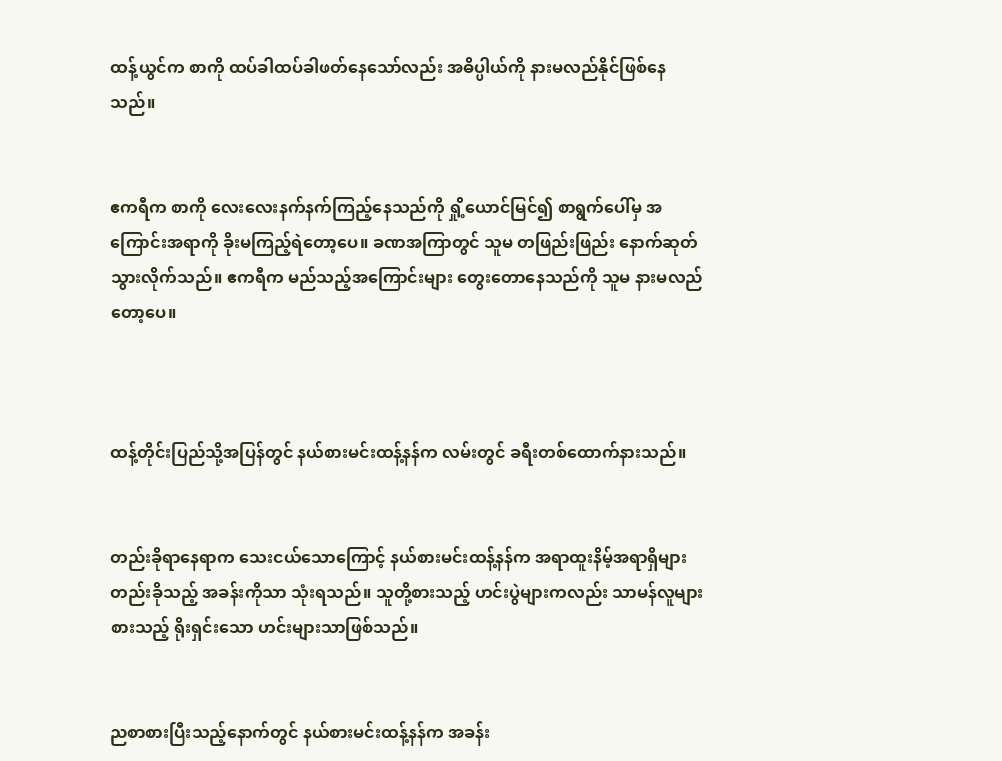ထန့်ယွင်က စာကို ထပ်ခါထပ်ခါဖတ်နေသော်လည်း အဓိပ္ပါယ်ကို နားမလည်နိုင်ဖြစ်နေသည်။


ဧကရီက စာကို လေးလေးနက်နက်ကြည့်နေသည်ကို ရှို့ယောင်မြင်၍ စာရွက်ပေါ်မှ အကြောင်းအရာကို ခိုးမကြည့်ရဲတော့ပေ။ ခဏအကြာတွင် သူမ တဖြည်းဖြည်း နောက်ဆုတ်သွားလိုက်သည်။ ဧကရီက မည်သည့်အကြောင်းများ တွေးတောနေသည်ကို သူမ နားမလည်တော့ပေ။



ထန့်တိုင်းပြည်သို့အပြန်တွင် နယ်စားမင်းထန့်နန်က လမ်းတွင် ခရီးတစ်ထောက်နားသည်။


တည်းခိုရာနေရာက သေးငယ်သောကြောင့် နယ်စားမင်းထန့်နန်က အရာထူးနိမ့်အရာရှိများတည်းခိုသည့် အခန်းကိုသာ သုံးရသည်။ သူတို့စားသည့် ဟင်းပွဲများကလည်း သာမန်လူများစားသည့် ရိုးရှင်းသော ဟင်းများသာဖြစ်သည်။


ညစာစားပြီးသည့်နောက်တွင် နယ်စားမင်းထန့်နန်က အခန်း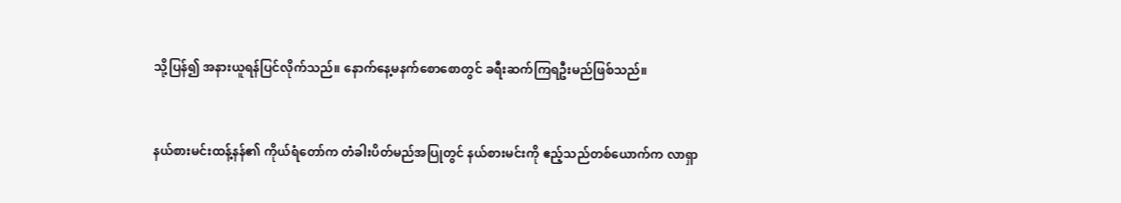သို့ပြန်၍ အနားယူရန်ပြင်လိုက်သည်။ နောက်နေ့မနက်စောစောတွင် ခရီးဆက်ကြရဦးမည်ဖြစ်သည်။


နယ်စားမင်းထန့်နန်၏ ကိုယ်ရံတော်က တံခါးပိတ်မည်အပြုတွင် နယ်စားမင်းကို ဧည့်သည်တစ်ယောက်က လာရှာ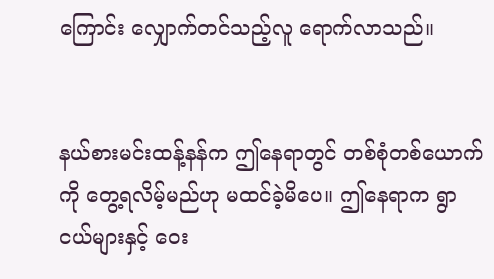ကြောင်း လျှောက်တင်သည့်လူ ရောက်လာသည်။


နယ်စားမင်းထန့်နန်က ဤနေရာတွင် တစ်စုံတစ်ယောက်ကို တွေ့ရလိမ့်မည်ဟု မထင်ခဲ့မိပေ။ ဤနေရာက ရွာငယ်များနှင့် ဝေး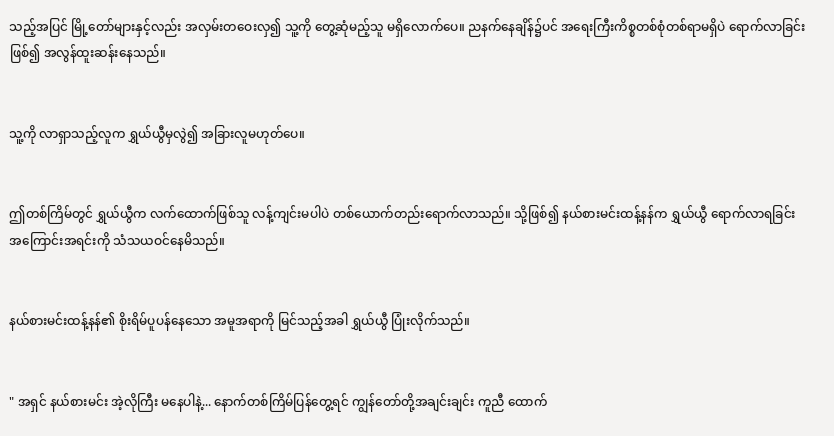သည့်အပြင် မြို့တော်များနှင့်လည်း အလှမ်းတဝေးလှ၍ သူ့ကို တွေ့ဆုံမည့်သူ မရှိလောက်ပေ။ ညနက်နေချိန်၌ပင် အရေးကြီးကိစ္စတစ်စုံတစ်ရာမရှိပဲ ရောက်လာခြင်းဖြစ်၍ အလွန်ထူးဆန်းနေသည်။


သူ့ကို လာရှာသည့်လူက ရွှယ်ယွီမှလွဲ၍ အခြားလူမဟုတ်ပေ။


ဤတစ်ကြိမ်တွင် ရွှယ်ယွီက လက်ထောက်ဖြစ်သူ လန့်ကျင်းမပါပဲ တစ်ယောက်တည်းရောက်လာသည်။ သို့ဖြစ်၍ နယ်စားမင်းထန့်နန်က ရွှယ်ယွီ ရောက်လာရခြင်း အကြောင်းအရင်းကို သံသယဝင်နေမိသည်။


နယ်စားမင်းထန့်နန်၏ စိုးရိမ်ပူပန်နေသော အမူအရာကို မြင်သည့်အခါ ရွှယ်ယွီ ပြုံးလိုက်သည်။


" အရှင် နယ်စားမင်း အဲ့လိုကြီး မနေပါနဲ့... နောက်တစ်ကြိမ်ပြန်တွေ့ရင် ကျွန်တော်တို့အချင်းချင်း ကူညီ ထောက်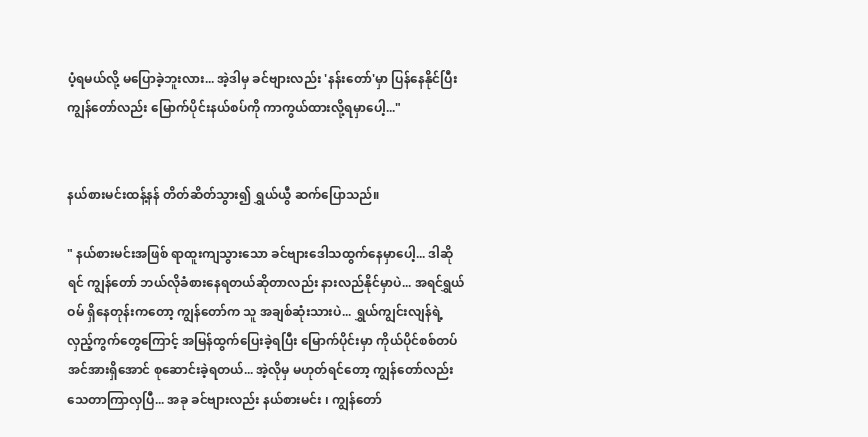ပံ့ရမယ်လို့ မပြောခဲ့ဘူးလား... အဲ့ဒါမှ ခင်ဗျားလည်း 'နန်းတော်'မှာ ပြန်နေနိုင်ပြီး ကျွန်တော်လည်း မြောက်ပိုင်းနယ်စပ်ကို ကာကွယ်ထားလို့ရမှာပေါ့..."


နယ်စားမင်းထန့်နန် တိတ်ဆိတ်သွား၍ ရွှယ်ယွီ ဆက်ပြောသည်။

" နယ်စားမင်းအဖြစ် ရာထူးကျသွားသော ခင်ဗျားဒေါသထွက်နေမှာပေါ့... ဒါဆိုရင် ကျွန်တော် ဘယ်လိုခံစားနေရတယ်ဆိုတာလည်း နားလည်နိုင်မှာပဲ... အရင်ရွှယ်ဝမ် ရှိနေတုန်းကတော့ ကျွန်တော်က သူ အချစ်ဆုံးသားပဲ... ရွှယ်ကျွင်းလျန်ရဲ့ လှည့်ကွက်တွေကြောင့် အမြန်ထွက်ပြေးခဲ့ရပြီး မြောက်ပိုင်းမှာ ကိုယ်ပိုင်စစ်တပ်အင်အားရှိအောင် စုဆောင်းခဲ့ရတယ်... အဲ့လိုမှ မဟုတ်ရင်တော့ ကျွန်တော်လည်း သေတာကြာလှပြီ... အခု ခင်ဗျားလည်း နယ်စားမင်း ၊ ကျွန်တော်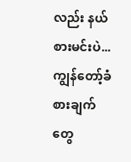လည်း နယ်စားမင်းပဲ... ကျွန်တော့်ခံစားချက်တွေ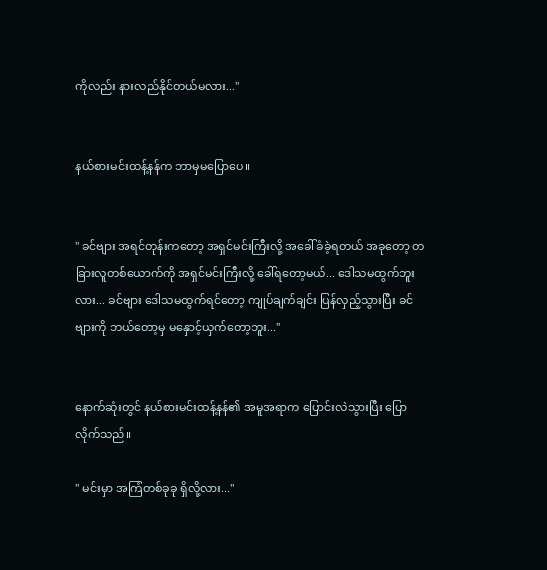ကိုလည်း နားလည်နိုင်တယ်မလား..."


နယ်စားမင်းထန့်နန်က ဘာမှမပြောပေ။


" ခင်ဗျား အရင်တုန်းကတော့ အရှင်မင်းကြီးလို့ အခေါ်ခံခဲ့ရတယ် အခုတော့ တခြားလူတစ်ယောက်ကို အရှင်မင်းကြီးလို့ ခေါ်ရတော့မယ်... ဒေါသမထွက်ဘူးလား... ခင်ဗျား ဒေါသမထွက်ရင်တော့ ကျုပ်ချက်ချင်း ပြန်လှည့်သွားပြီး ခင်ဗျားကို ဘယ်တော့မှ မနှောင့်ယှက်တော့ဘူး..."


နောက်ဆုံးတွင် နယ်စားမင်းထန့်နန်၏ အမူအရာက ပြောင်းလဲသွားပြီး ပြောလိုက်သည်။

" မင်းမှာ အကြံတစ်ခုခု ‌ရှိလို့လား..."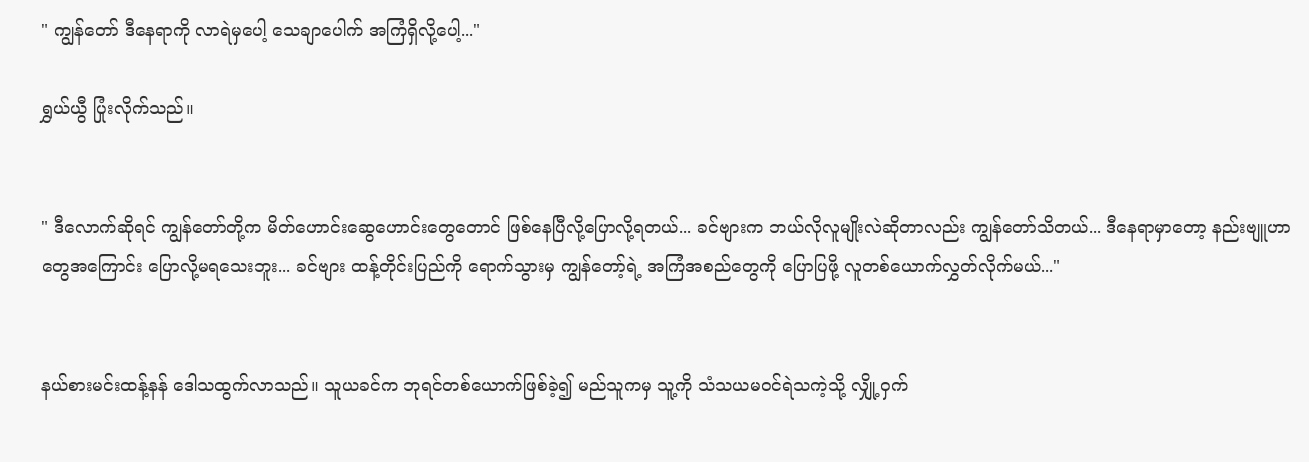" ကျွန်တော် ဒီနေရာကို လာရဲမှပေါ့ သေချာပေါက် အကြံရှိလို့ပေါ့..."

ရွှယ်ယွီ ပြုံးလိုက်သည်။


" ဒီလောက်ဆိုရင် ကျွန်တော်တို့က မိတ်ဟောင်းဆွေဟောင်းတွေတောင် ဖြစ်နေပြီလို့ပြောလို့ရတယ်... ခင်ဗျားက ဘယ်လိုလူမျိုးလဲ‌ဆိုတာလည်း ကျွန်တော်သိတယ်... ဒီနေရာမှာတော့ နည်းဗျူဟာတွေအကြောင်း ပြောလို့မရသေးဘူး... ခင်ဗျား ထန့်တိုင်းပြည်ကို ရောက်သွားမှ ကျွန်တော့်ရဲ့ အကြံအစည်တွေကို ပြောပြဖို့ လူတစ်ယောက်လွှတ်လိုက်မယ်..."


နယ်စားမင်းထန့်နန် ဒေါသထွက်လာသည်။ သူယခင်က ဘုရင်တစ်ယောက်ဖြစ်ခဲ့၍ မည်သူကမှ သူ့ကို သံသယမဝင်ရဲသကဲ့သို့ လျှို့ဝှက်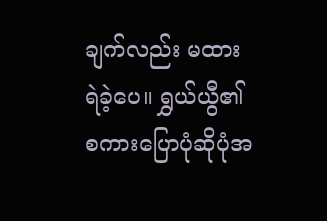ချက်လည်း မထားရဲခဲ့ပေ။ ရွှယ်ယွီ၏ စကားပြောပုံဆိုပုံအ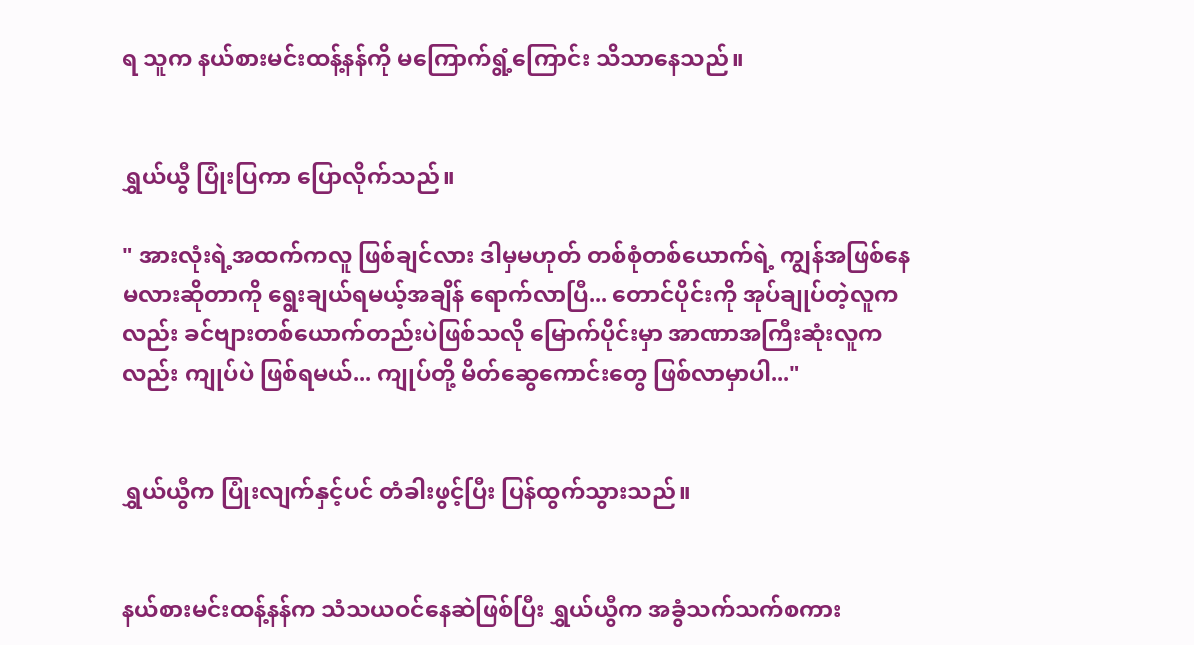ရ သူက နယ်စားမင်းထန့်နန်ကို မကြောက်ရွံ့ကြောင်း သိသာနေသည်။


ရွှယ်ယွီ ပြုံးပြကာ ပြောလိုက်သည်။

" အားလုံးရဲ့အထက်ကလူ ဖြစ်ချင်လား ဒါမှမဟုတ် တစ်စုံတစ်ယောက်ရဲ့ ကျွန်အဖြစ်နေမလားဆိုတာကို ရွေးချယ်ရမယ့်အချိန် ရောက်လာပြီ... တောင်ပိုင်းကို အုပ်ချုပ်တဲ့လူကလည်း ခင်ဗျားတစ်ယောက်တည်းပဲဖြစ်သလို‌ မြောက်ပိုင်းမှာ အာဏာအကြီးဆုံးလူကလည်း ကျုပ်ပဲ ဖြစ်ရမယ်... ကျုပ်တို့ မိတ်ဆွေကောင်းတွေ ဖြစ်လာမှာပါ..."


ရွှယ်ယွီက ပြုံးလျက်နှင့်ပင် တံခါးဖွင့်ပြီး ပြန်ထွက်သွားသည်။


နယ်စားမင်းထန့်နန်က သံသယဝင်နေဆဲဖြစ်ပြီး ရွှယ်ယွီက အခွံသက်သက်စကား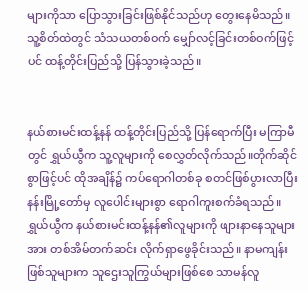များကိုသာ ပြောသွားခြင်းဖြစ်နိုင်သည်ဟု တွေးနေမိသည်။ သူ့စိတ်ထဲတွင် သံသယတစ်ဝက် မျှော်လင့်ခြင်းတစ်ဝက်ဖြင့်ပင် ထန့်တိုင်းပြည်သို့ ပြန်သွားခဲ့သည်။


နယ်စားမင်းထန့်နန် ထန့်တိုင်းပြည်သို့ ပြန်ရောက်ပြီး မကြာမီတွင် ရွှယ်ယွီက သူ့လူများကို စေလွှတ်လိုက်သည်။တိုက်ဆိုင်စွာဖြင့်ပင် ထိုအချိန်၌ ကပ်ရောဂါတစ်ခု စတင်ဖြစ်ပွားလာပြီး  နန်းမြို့တော်မှ လူပေါင်းများစွာ ရောဂါကူးစက်ခံရသည်။ ရွှယ်ယွီက နယ်စားမင်းထန့်နန်၏လူများကို ဖျားနာနေသူများအား တစ်အိမ်တက်ဆင်း လိုက်ရှာဖွေခိုင်းသည်။ နာမကျန်းဖြစ်သူများက သူဌေးသူကြွယ်များဖြစ်စေ သာမန်လူ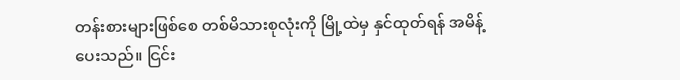တန်းစားများဖြစ်စေ တစ်မိသားစုလုံးကို မြို့ထဲမှ နှင်ထုတ်ရန် အမိန့်ပေးသည်။ ငြင်း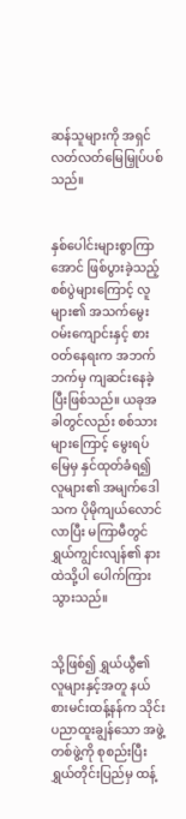ဆန်သူများကို အရှင်လတ်လတ်မြေမြှုပ်ပစ်သည်။


နှစ်ပေါင်းများစွာကြာအောင် ဖြစ်ပွားခဲ့သည့် စစ်ပွဲများကြောင့် လူများ၏ အသက်မွေးဝမ်းကျောင်းနှင့် စားဝတ်နေရးက အဘက်ဘက်မှ ကျဆင်းနေခဲ့ပြီးဖြစ်သည်။ ယခုအခါတွင်လည်း စစ်သားများကြောင့် မွေးရပ်မြေမှ နှင်ထုတ်ခံရ၍ လူများ၏ အမျက်ဒေါသက ပိုမိုကျယ်လောင်လာပြီး မကြာမီတွင် ရွှယ်ကျွင်းလျန်၏ နားထဲသို့ပါ ပေါက်ကြားသွားသည်။


သို့ဖြစ်၍ ရွှယ်ယွီ၏ လူများနှင့်အတူ နယ်စားမင်းထန့်နန်က သိုင်းပညာထူးချွန်သော အဖွဲ့တစ်ဖွဲ့ကို စုစည်းပြီး ရွှယ်တိုင်းပြည်မှ ထန့်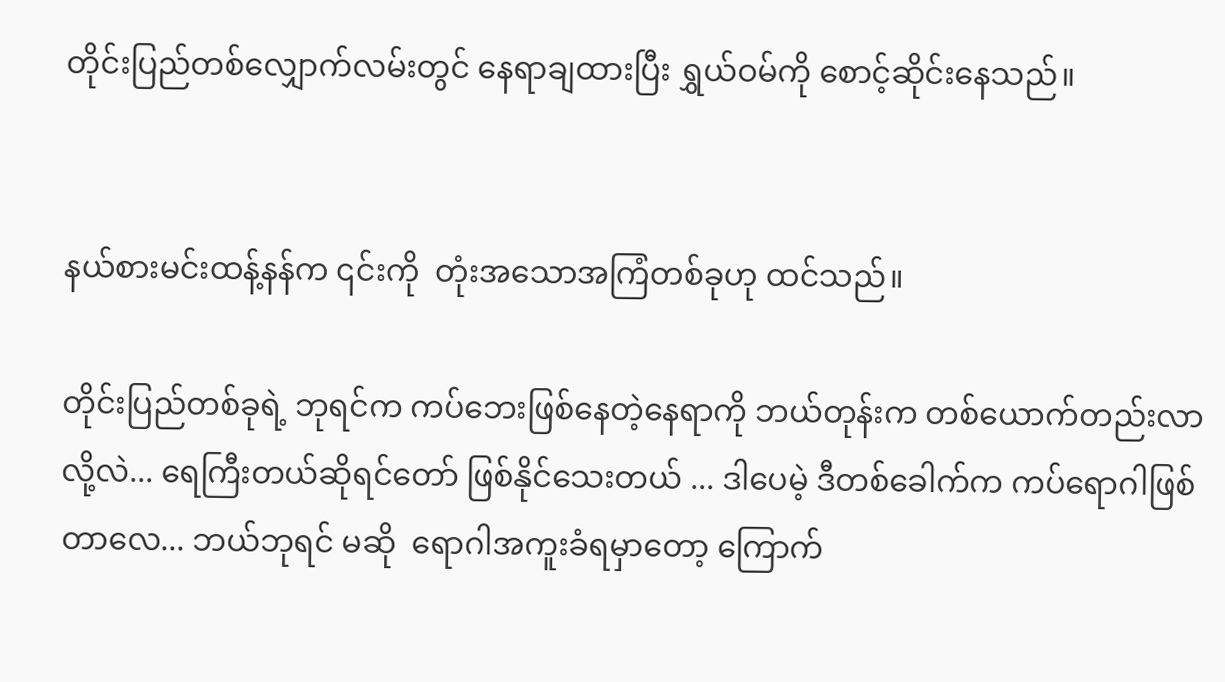တိုင်းပြည်တစ်လျှောက်လမ်းတွင် နေရာချထားပြီး ရွှယ်ဝမ်ကို စောင့်‌ဆိုင်းနေသည်။


နယ်စားမင်းထန့်နန်က ၎င်းကို  တုံးအသောအကြံတစ်ခုဟု ထင်သည်။

တိုင်းပြည်တစ်ခုရဲ့ ဘုရင်က ကပ်ဘေးဖြစ်နေတဲ့နေရာကို ဘယ်တုန်းက တစ်ယောက်တည်းလာလို့လဲ... ရေကြီးတယ်ဆိုရင်တော် ဖြစ်နိုင်သေးတယ် ... ဒါပေမဲ့ ဒီတစ်ခေါက်က ကပ်ရောဂါဖြစ်တာလေ... ဘယ်ဘုရင် မဆို  ရောဂါအကူးခံရမှာတော့ ကြောက်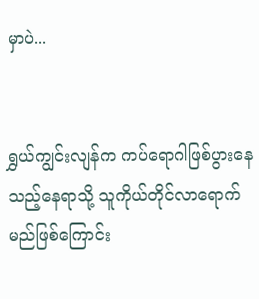မှာပဲ...


ရွှယ်ကျွင်းလျန်က ‌ကပ်ရောဂါဖြစ်ပွားနေသည့်နေရာသို့ သူကိုယ်တိုင်လာရောက်မည်ဖြစ်ကြောင်း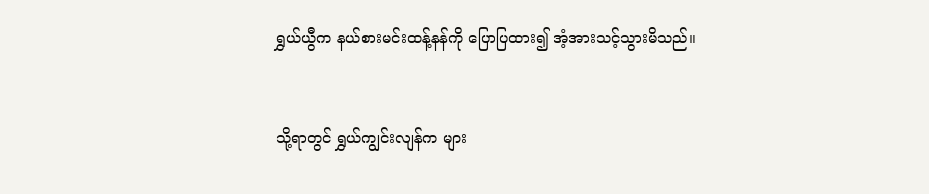ရွှယ်ယွီက နယ်စားမင်းထန့်နန်ကို ပြောပြထား၍ အံ့အားသင့်သွားမိသည်။


သို့ရာတွင် ရွှယ်ကျွင်းလျန်က များ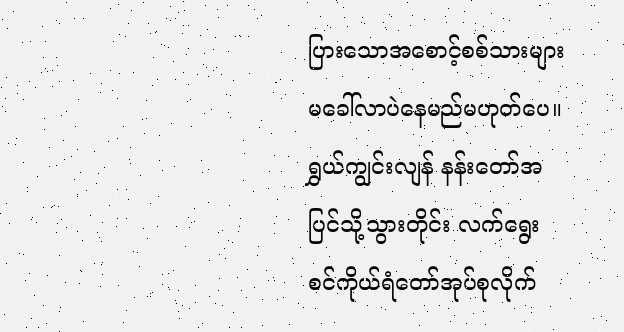ပြားသောအစောင့်စစ်သားများ မခေါ်လာပဲနေမည်မဟုတ်ပေ။ ရွှယ်ကျွင်းလျန် နန်းတော်အပြင်သို့သွားတိုင်း လက်ရွေးစင်ကိုယ်ရံတော်အုပ်စုလိုက်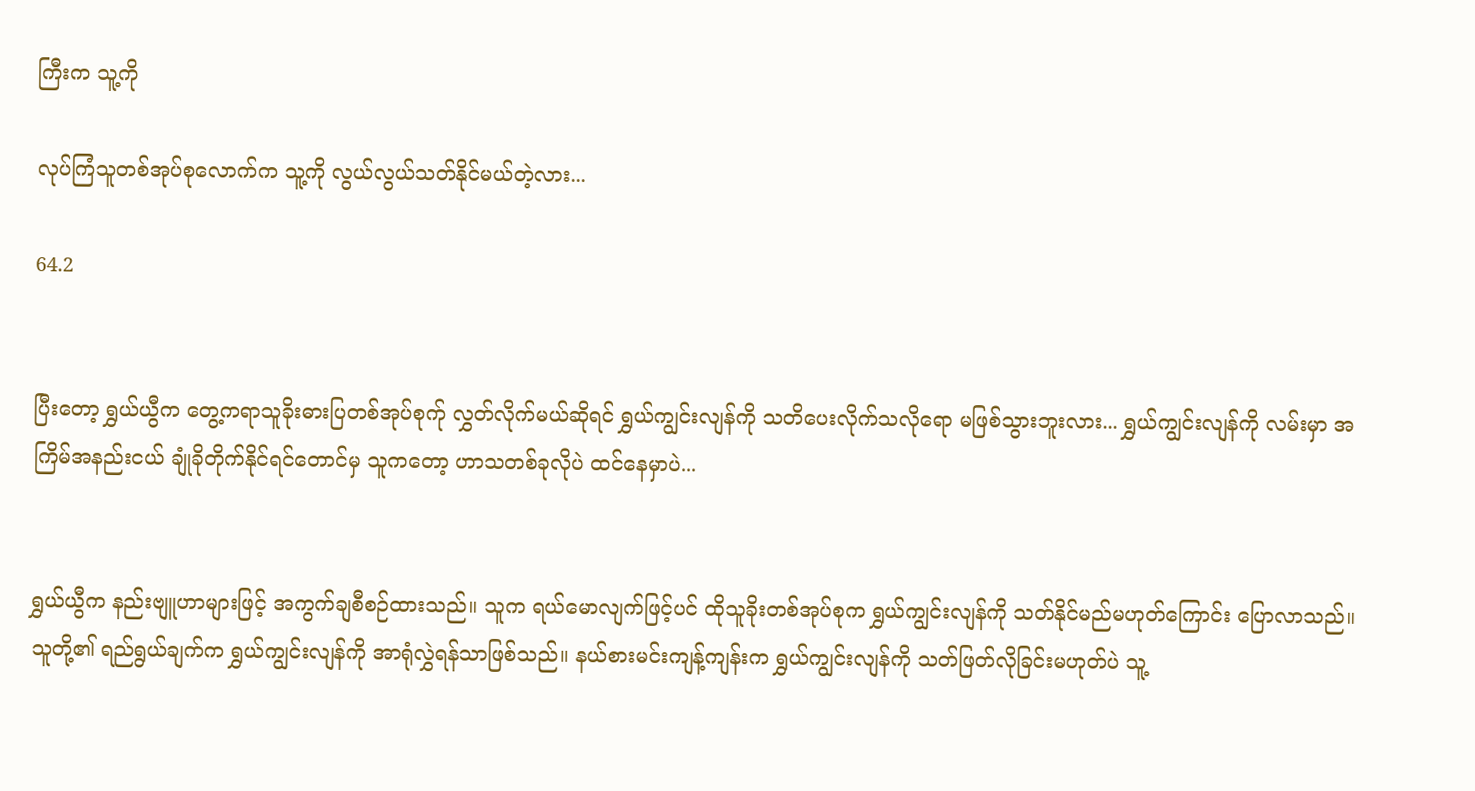ကြီးက သူ့ကို

လုပ်ကြံသူတစ်အုပ်စုလောက်က သူ့ကို လွယ်လွယ်သတ်နိုင်မယ်တဲ့လား...

64.2


ပြီးတော့ ရွှယ်ယွီက တွေ့ကရာသူခိုးဓားပြတစ်အုပ်စုက်ု လွှတ်လိုက်မယ်ဆိုရင် ရွှယ်ကျွင်းလျန်ကို သတိပေးလိုက်သလိုရော မဖြစ်သွားဘူးလား... ရွှယ်ကျွင်းလျန်ကို လမ်းမှာ အကြိမ်အနည်းငယ် ချုံခိုတိုက်နိုင်ရင်တောင်မှ သူကတော့ ဟာသတစ်ခုလိုပဲ ထင်နေမှာပဲ...


ရွှယ်ယွီက နည်းဗျူဟာများဖြင့် အကွက်ချစီစဉ်ထားသည်။ သူက ရယ်မောလျက်ဖြင့်ပင် ထိုသူခိုးတစ်အုပ်စုက ရွှယ်ကျွင်းလျန်ကို သတ်နိုင်မည်မဟုတ်ကြောင်း ပြောလာသည်။ သူတို့၏ ရည်ရွယ်ချက်က ရွှယ်ကျွင်းလျန်ကို အာရုံလွှဲရန်သာဖြစ်သည်။ နယ်စားမင်းကျန့်ကျန်းက ရွှယ်ကျွင်းလျန်ကို သတ်ဖြတ်လိုခြင်းမဟုတ်ပဲ သူ့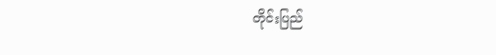တိုင်းပြည်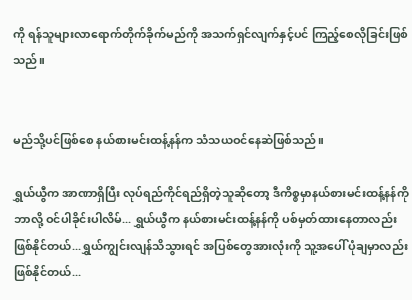ကို ရန်သူများလာရောက်တိုက်ခိုက်မည်ကို အသက်ရှင်လျက်နှင့်ပင် ကြည့်စေလိုခြင်းဖြစ်သည်။


မည်သို့ပင်ဖြစ်စေ နယ်စားမင်းထန့်နန်က သံသယဝင်နေဆဲဖြစ်သည်။

ရွှယ်ယွီက အာဏာရှိပြီး လုပ်ရည်ကိုင်ရည်ရှိတဲ့သူဆိုတော့ ဒီကိစ္စမှာနယ်စားမင်းထန့်နန်ကို ဘာလို့ ဝင်ပါခိုင်းပါလိမ်... ရွှယ်ယွီက နယ်စားမင်းထန့်နန်ကို ပစ်မှတ်ထားနေတာလည်း ဖြစ်နိုင်တယ်...ရွှယ်ကျွင်းလျန်သိသွားရင် အပြစ်တွေအားလုံးကို သူ့အပေါ် ပုံချမှာလည်း ဖြစ်နိုင်တယ်...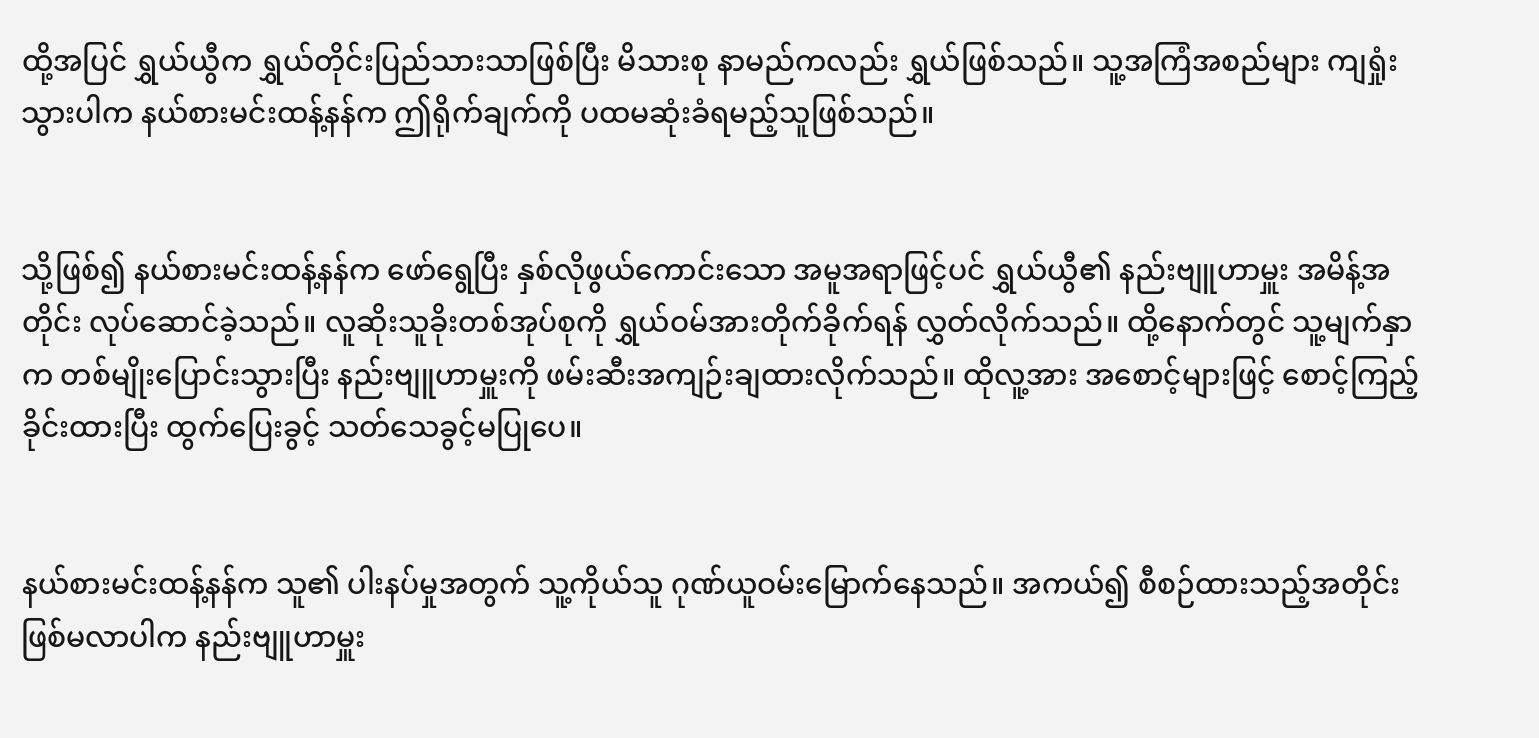ထို့အပြင် ရွှယ်ယွီက ရွှယ်တိုင်းပြည်သားသာဖြစ်ပြီး မိသားစု နာမည်ကလည်း ရွှယ်ဖြစ်သည်။ သူ့အကြံအစည်များ ကျရှုံးသွားပါက နယ်စားမင်းထန့်နန်က ဤရိုက်ချက်ကို ပထမဆုံးခံရမည့်သူဖြစ်သည်။


သို့ဖြစ်၍ နယ်စားမင်းထန့်နန်က ဖော်ရွေပြီး နှစ်လိုဖွယ်ကောင်းသော အမူအရာဖြင့်ပင် ရွှယ်ယွီ၏ နည်းဗျူဟာမှူး အမိန့်အတိုင်း လုပ်ဆောင်ခဲ့သည်။ လူဆိုးသူခိုးတစ်အုပ်စုကို ရွှယ်ဝမ်အားတိုက်ခိုက်ရန် လွှတ်လိုက်သည်။ ထို့နောက်တွင် သူ့မျက်နှာက တစ်မျိုးပြောင်းသွားပြီး နည်းဗျူဟာမှူးကို ဖမ်းဆီးအကျဉ်းချထားလိုက်သည်။ ထိုလူ့အား အစောင့်များဖြင့် စောင့်ကြည့်ခိုင်းထားပြီး ထွက်ပြေးခွင့် သတ်သေခွင့်မပြုပေ။


နယ်စားမင်းထန့်နန်က သူ၏ ပါးနပ်မှုအတွက် သူ့ကိုယ်သူ ဂုဏ်ယူဝမ်းမြောက်နေသည်။ အကယ်၍ စီစဉ်ထားသည့်အတိုင်း ဖြစ်မလာပါက နည်းဗျူဟာမှူး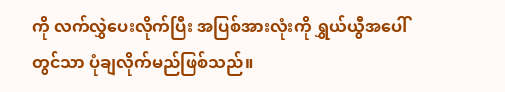ကို လက်လွှဲပေးလိုက်ပြီး အပြစ်အားလုံးကို ရွှယ်ယွီအပေါ်တွင်သာ ပုံချလိုက်မည်ဖြစ်သည်။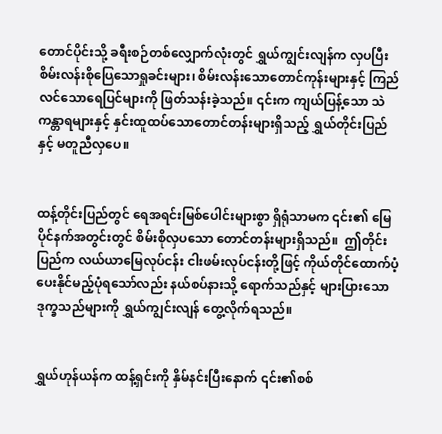တောင်ပိုင်းသို့ ခရီးစဉ်တစ်လျှောက်လုံးတွင် ရွှယ်ကျွင်းလျန်က လှပပြီး စိမ်းလန်းစိုပြေသောရှုခင်းများ၊ စိမ်းလန်းသောတောင်ကုန်းများနှင့် ကြည်လင်သောရေပြင်များကို ဖြတ်သန်းခဲ့သည်။ ၎င်းက ကျယ်ပြန့်သော သဲကန္တာရများနှင့် နှင်းထူထပ်သောတောင်တန်းများရှိသည့် ရွှယ်တိုင်းပြည်နှင့် မတူညီလှပေ။


ထန့်တိုင်းပြည်တွင် ရေအရင်းမြစ်ပေါင်းများစွာ ရှိရုံသာမက ၎င်း၏ မြေပိုင်နက်အတွင်းတွင် စိမ်းစိုလှပသော တောင်တန်းများရှိသည်။  ဤတိုင်းပြည်က လယ်ယာမြေလုပ်ငန်း ငါးဖမ်းလုပ်ငန်းတို့ဖြင့် ကိုယ်တိုင်ထောက်ပံ့ပေးနိုင်မည့်ပုံရသော်လည်း နယ်စပ်နားသို့ ရောက်သည်နှင့် များပြားသော ဒုက္ခသည်များကို ရွှယ်ကျွင်းလျန် တွေ့လိုက်ရသည်။


ရွှယ်ဟုန်ယန်က ထန့်ရှင်းကို နှိမ်နင်းပြီးနောက် ၎င်း၏စစ်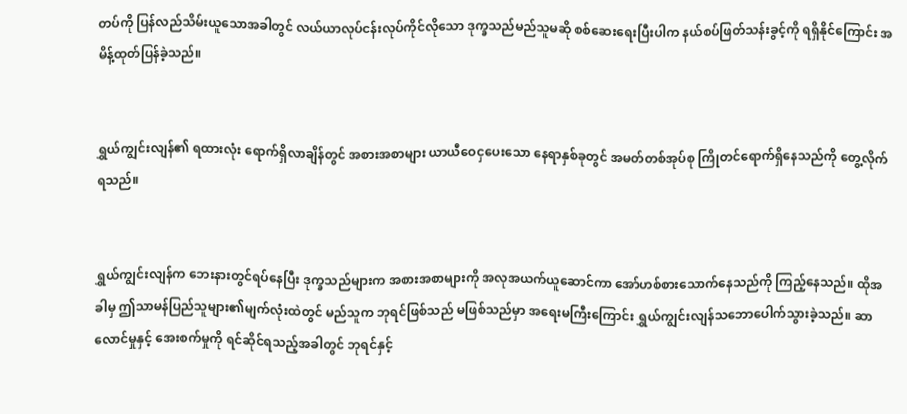တပ်ကို ပြန်လည်သိမ်းယူသောအခါတွင် လယ်ယာလုပ်ငန်းလုပ်ကိုင်လိုသော ဒုက္ခသည်မည်သူမဆို စစ်ဆေးရေးပြီးပါက နယ်စပ်ဖြတ်သန်းခွင့်ကို ရရှိနိုင်ကြောင်း အမိန့်ထုတ်ပြန်ခဲ့သည်။


ရွှယ်ကျွင်းလျန်၏ ရထားလုံး ရောက်ရှိလာချိန်တွင် အစားအစာများ ယာယီဝေငှပေးသော နေရာနှစ်ခုတွင် အမတ်တစ်အုပ်စု ကြိုတင်ရောက်ရှိနေသည်ကို တွေ့လိုက်ရသည်။


ရွှယ်ကျွင်းလျန်က ဘေးနားတွင်ရပ်နေပြီး ဒုက္ခသည်များက အစားအစာများကို အလုအယက်ယူဆောင်ကာ အော်ဟစ်စားသောက်နေသည်ကို ကြည့်နေသည်။ ထိုအခါမှ‌ ဤသာမန်ပြည်သူများ၏မျက်လုံးထဲတွင် မည်သူက ဘုရင်ဖြစ်သည် မဖြစ်သည်မှာ အရေးမကြီးကြောင်း ရွှယ်ကျွင်းလျန်သဘောပေါက်သွားခဲ့သည်။ ဆာလောင်မှုနှင့် အေးစက်မှုကို ရင်ဆိုင်ရသည့်အခါတွင် ဘုရင်နှင့်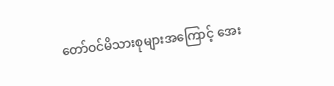တော်ဝင်မိသားစုများအကြောင့် အေး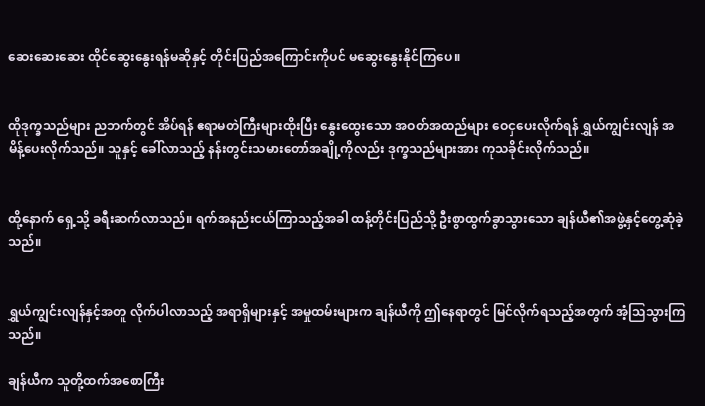ဆေးဆေးဆေး ထိုင်‌ဆွေးနွေးရန်မ‌ဆိုနှင့် တိုင်းပြည်အကြောင်းကိုပင် မဆွေးနွေးနိုင်ကြပေ။


ထိုဒုက္ခသည်များ ညဘက်တွင် အိပ်ရန် ဧရာမတဲကြီးများထိုးပြီး နွေးထွေးသော အဝတ်အထည်များ ဝေငှပေးလိုက်ရန် ရွှယ်ကျွင်းလျန် အမိန့်ပေးလိုက်သည်။ သူနှင့် ခေါ်လာသည့် နန်းတွင်းသမားတော်အချို့ကိုလည်း ဒုက္ခသည်များအား ကုသခိုင်းလိုက်သည်။


ထို့နောက် ရှေ့သို့ ခရီးဆက်လာသည်။ ရက်အနည်းငယ်ကြာသည့်အခါ ထန့်တိုင်းပြည်သို့ ဦးစွာထွက်ခွာသွားသော ချန်ယီ၏အဖွဲ့နှင့်တွေ့ဆုံခဲ့သည်။


ရွှယ်ကျွင်းလျန်နှင့်အတူ လိုက်ပါလာသည့် အရာရှိများနှင့် အမှုထမ်းများက ချန်ယီကို ဤနေရာတွင် မြင်လိုက်ရသည့်အတွက် အံ့ဩသွားကြသည်။

ချန်ယီက သူတို့ထက်အစောကြီး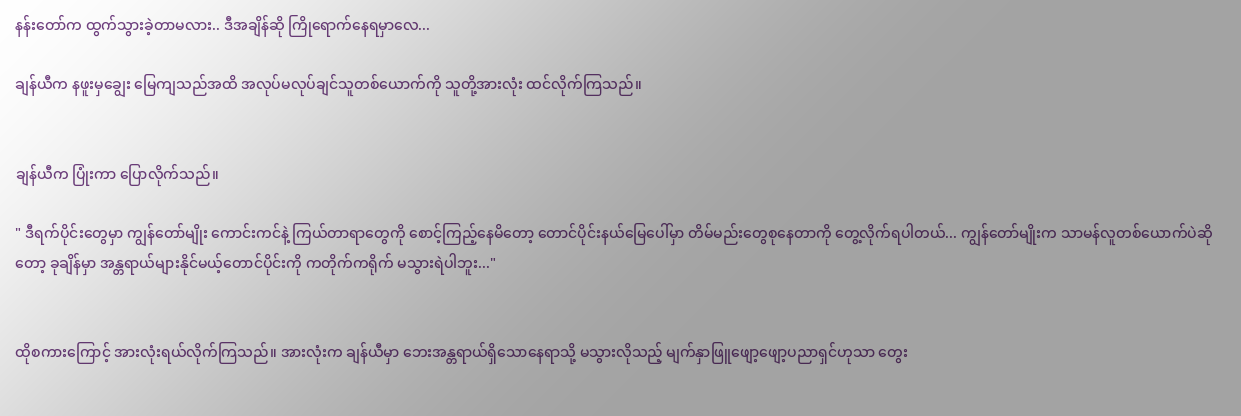နန်းတော်က ထွက်သွားခဲ့တာမလား.. ဒီအချိန်ဆို ကြိုရောက်နေ‌ရမှာလေ...

ချန်ယီက နဖူးမှချွေး မြေကျသည်အထိ အလုပ်မလုပ်ချင်သူတစ်ယောက်ကို သူတို့အားလုံး ထင်လိုက်ကြသည်။


ချန်ယီက ပြုံးကာ ပြောလိုက်သည်။

" ဒီရက်ပိုင်းတွေမှာ ကျွန်တော်မျိုး ကောင်းကင်နဲ့ ကြယ်တာရာတွေကို စောင့်ကြည့်နေမိတော့ တောင်ပိုင်းနယ်မြေပေါ်မှာ တိမ်မည်းတွေစုနေတာကို တွေ့လိုက်ရပါတယ်... ကျွန်တော်မျိုးက သာမန်လူတစ်ယောက်ပဲဆိုတော့ ခုချိန်မှာ အန္တရာယ်များနိုင်မယ့်တောင်ပိုင်းကို ကတိုက်ကရိုက် မသွားရဲပါဘူး..."


ထိုစကားကြောင့် အားလုံးရယ်လိုက်ကြသည်။ အားလုံးက ချန်ယီမှာ ဘေးအန္တရာယ်ရှိသောနေရာသို့ မသွားလိုသည့် မျက်နှာဖြူဖျော့ဖျော့ပညာရှင်ဟုသာ တွေး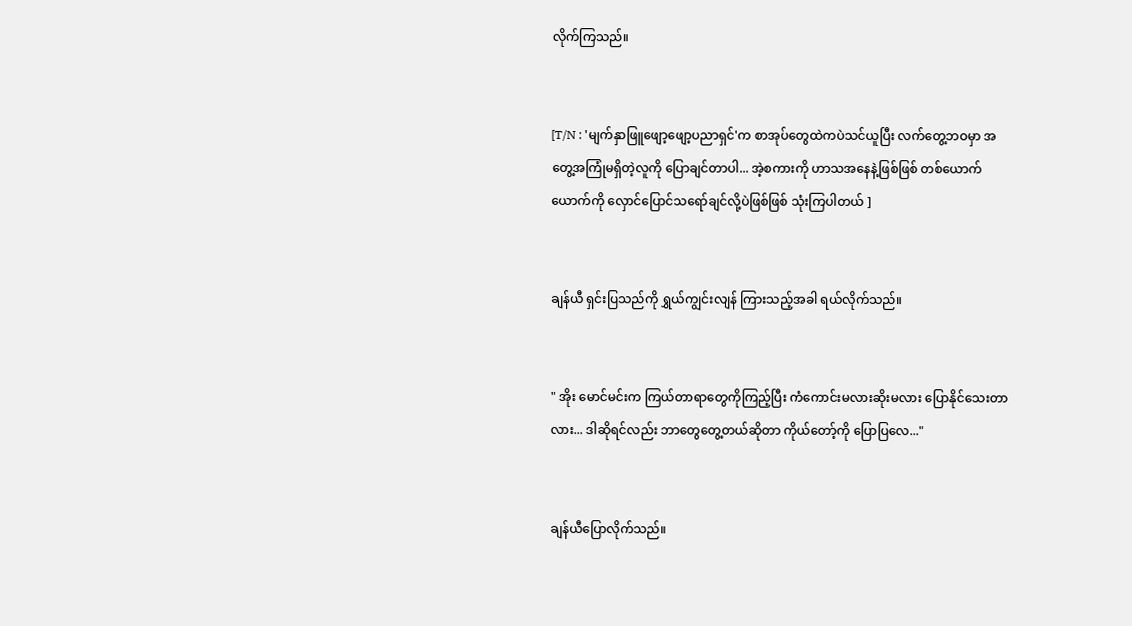လိုက်ကြသည်။


[T/N : 'မျက်နှာဖြူဖျော့ဖျော့ပညာရှင်'က စာအုပ်တွေထဲကပဲသင်ယူပြီး လက်တွေ့ဘဝမှာ အတွေ့အကြုံမရှိတဲ့လူကို ပြောချင်တာပါ... အဲ့စကားကို ဟာသအနေနဲ့ဖြစ်ဖြစ် တစ်ယောက်ယောက်ကို လှောင်ပြောင်သရော်ချင်လို့ပဲဖြစ်ဖြစ် သုံးကြပါတယ် ]


ချန်ယီ ရှင်းပြသည်ကို ရွှယ်ကျွင်းလျန် ကြားသည့်အခါ ရယ်လိုက်သည်။


" အိုး မောင်မင်းက ကြယ်တာရာတွေကိုကြည့်ပြီး ကံကောင်းမလားဆိုးမလား ပြောနိုင်သေးတာလား... ဒါဆိုရင်လည်း ဘာတွေတွေ့တယ်ဆိုတာ ကိုယ်တော့်ကို ပြောပြလေ..."


ချန်ယီပြောလိုက်သည်။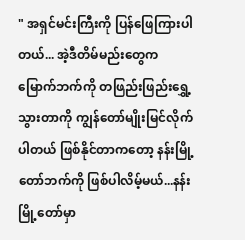" အရှင်မင်းကြီးကို ပြန်ဖြေကြားပါတယ်... အဲ့ဒီတိမ်မည်းတွေ‌က မြောက်ဘက်ကို တဖြည်းဖြည်းရွှေ့သွားတာကို ကျွန်တော်မျိုးမြင်လိုက်ပါတယ် ဖြစ်နိုင်တာကတော့ နန်းမြို့တော်ဘက်ကို ဖြစ်ပါလိမ့်မယ်...နန်းမြို့တော်မှာ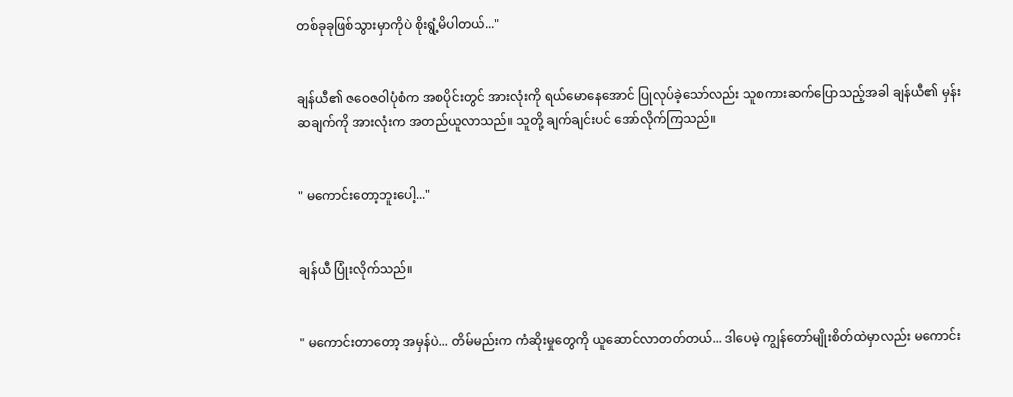တစ်ခုခုဖြစ်သွားမှာကိုပဲ စိုးရွံ့မိပါတယ်..."


ချန်ယီ၏ ဇဝေဇဝါပုံစံက အစပိုင်းတွင် အားလုံးကို ရယ်မောနေအောင် ပြုလုပ်ခဲ့သော်လည်း သူစကားဆက်ပြောသည့်အခါ ချန်ယီ၏ မှန်းဆချက်ကို အားလုံးက အတည်ယူလာသည်။ သူတို့ ချက်ချင်းပင် အော်လိုက်ကြသည်။


" မကောင်းတော့ဘူးပေါ့..."


ချန်ယီ ပြုံးလိုက်သည်။


" မကောင်းတာတော့ အမှန်ပဲ... တိမ်မည်းက ကံဆိုးမှုတွေကို ယူဆောင်လာတတ်တယ်... ဒါပေမဲ့ ကျွန်တော်မျိုးစိတ်ထဲမှာလည်း မကောင်း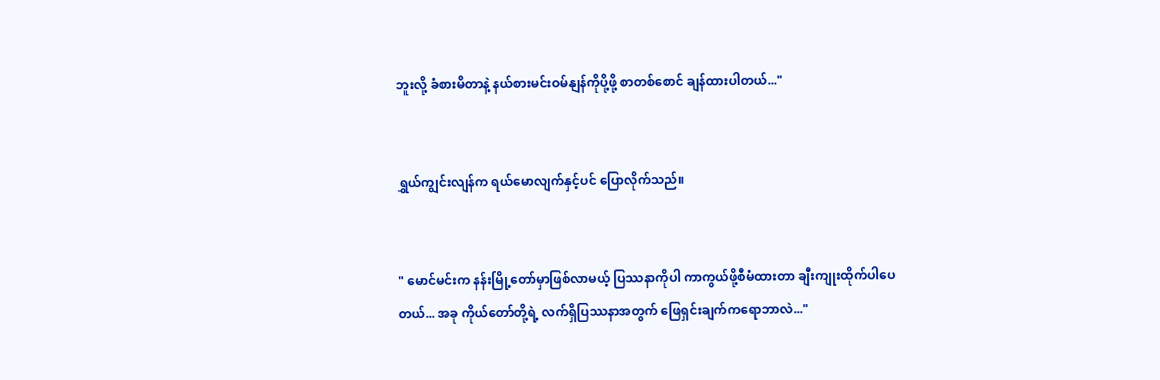ဘူးလို့ ခံစားမိတာနဲ့ နယ်စားမင်းဝမ်နျန်ကိုပို့ဖို့ စာ‌တစ်စောင် ချန်ထားပါတယ်..."


ရွှယ်ကျွင်းလျန်က ရယ်မောလျက်နှင့်ပင် ပြောလိုက်သည်။


" မောင်မင်းက နန်းမြို့တော်မှာဖြစ်လာမယ့် ပြဿနာကိုပါ ကာကွယ်ဖို့စီမံထားတာ ချီးကျုးထိုက်ပါပေတယ်... အခု ကိုယ်တော်တို့ရဲ့ လက်ရှိပြဿနာအတွက် ဖြေရှင်းချက်ကရောဘာလဲ..."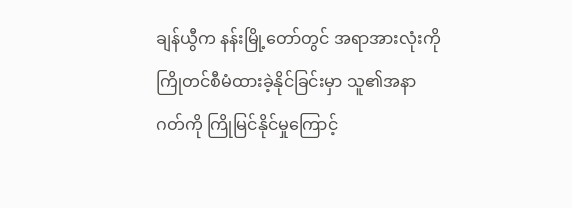ချန်ယွီက နန်းမြို့တော်တွင် အရာအားလုံးကို ကြိုတင်စီမံထားခဲ့နိုင်ခြင်းမှာ သူ၏အနာဂတ်ကို ကြိုမြင်နိုင်မှုကြောင့်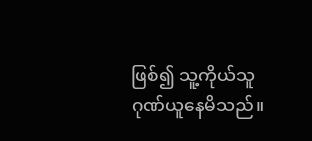ဖြစ်၍ သူ့ကိုယ်သူဂုဏ်ယူနေမိသည်။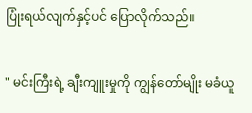ပြုံးရယ်လျက်နှင့်ပင် ပြောလိုက်သည်။


" မင်းကြီးရဲ့ ချီးကျူးမှုကို ကျွန်တော်မျိုး မခံယူ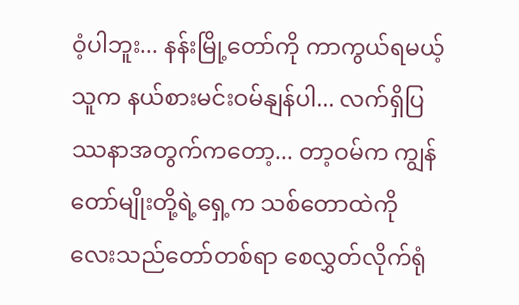ဝံ့ပါဘူး... နန်းမြို့တော်ကို ကာကွယ်ရမယ့်သူက နယ်စားမင်းဝမ်နျန်ပါ... လက်ရှိပြဿနာအတွက်ကတော့... တာ့ဝမ်က ကျွန်တော်မျိုးတို့ရဲ့ရှေ့က သစ်တောထဲကို လေးသည်တော်တစ်ရာ စေလွှတ်လိုက်ရုံ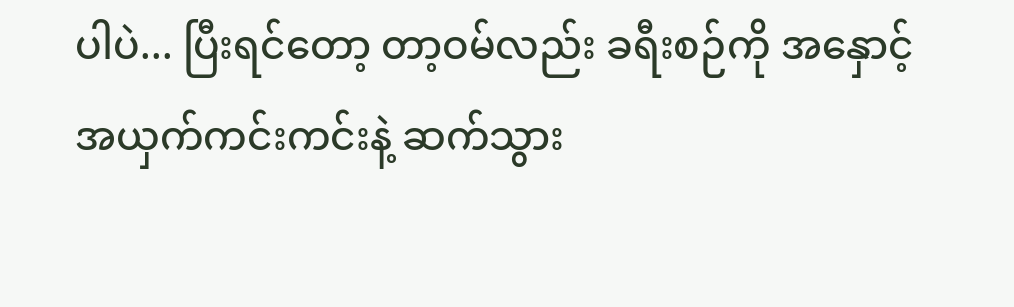ပါပဲ... ပြီးရင်တော့ တာ့ဝမ်လည်း ခရီးစဉ်ကို အနှောင့်အယှက်ကင်းကင်းနဲ့ ဆက်သွား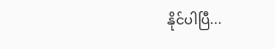နိုင်ပါပြီ...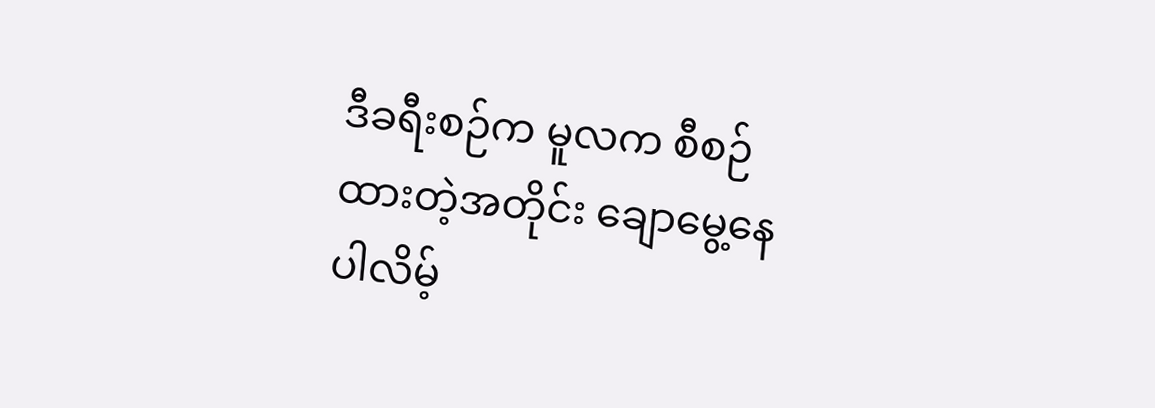ဒီခရီးစဉ်က မူလက စီစဉ်ထားတဲ့အတိုင်း ချောမွေ့နေပါလိမ့်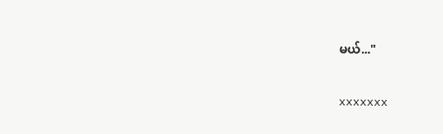မယ်..."


xxxxxxx